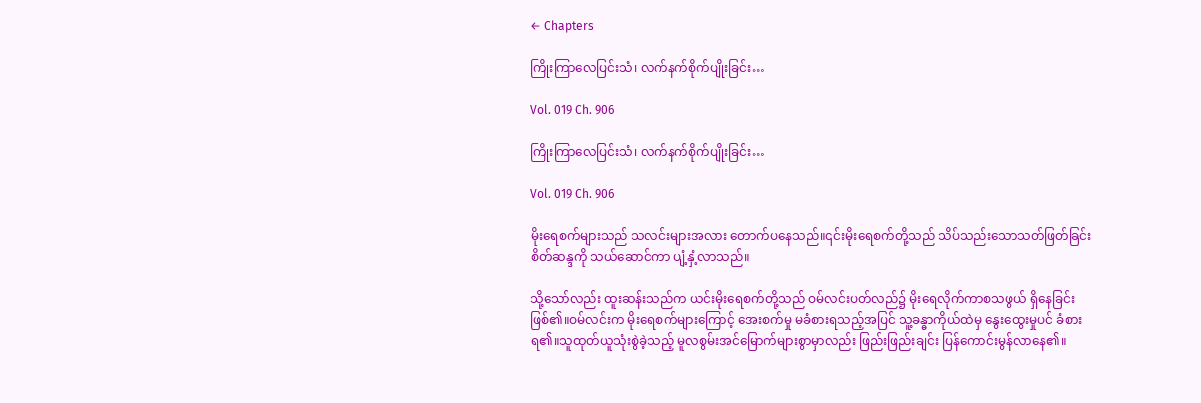← Chapters

ကြိုးကြာလေပြင်းသံ၊ လက်နက်စိုက်ပျိုးခြင်း…

Vol. 019 Ch. 906

ကြိုးကြာလေပြင်းသံ၊ လက်နက်စိုက်ပျိုးခြင်း…

Vol. 019 Ch. 906

မိုးရေစက်များသည် သလင်းများအလား တောက်ပနေသည်။၎င်းမိုးရေစက်တို့သည် သိပ်သည်းသောသတ်ဖြတ်ခြင်းစိတ်ဆန္ဒကို သယ်ဆောင်ကာ ပျံ့နှံ့လာသည်။

သို့သော်လည်း ထူးဆန်းသည်က ယင်းမိုးရေစက်တို့သည် ဝမ်လင်းပတ်လည်၌ မိုးရေလိုက်ကာစသဖွယ် ရှိနေခြင်း ဖြစ်၏။ဝမ်လင်းက မိုးရေစက်များကြောင့် အေးစက်မှု မခံစားရသည့်အပြင် သူ့ခန္ဓာကိုယ်ထဲမှ နွေးထွေးမှုပင် ခံစားရ၏။သူထုတ်ယူသုံးစွဲခဲ့သည့် မူလစွမ်းအင်မြောက်များစွာမှာလည်း ဖြည်းဖြည်းချင်း ပြန်ကောင်းမွန်လာနေ၏။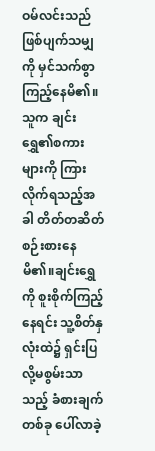ဝမ်လင်းသည် ဖြစ်ပျက်သမျှကို မှင်သက်စွာ ကြည့်နေမိ၏။သူက ချင်းရွှေ၏စကားများကို ကြားလိုက်ရသည့်အခါ တိတ်တဆိတ်စဉ်းစားနေမိ၏။ချင်းရွှေကို စူးစိုက်ကြည့်နေရင်း သူ့စိတ်နှလုံးထဲ၌ ရှင်းပြလို့မစွမ်းသာသည့် ခံစားချက်တစ်ခု ပေါ်လာခဲ့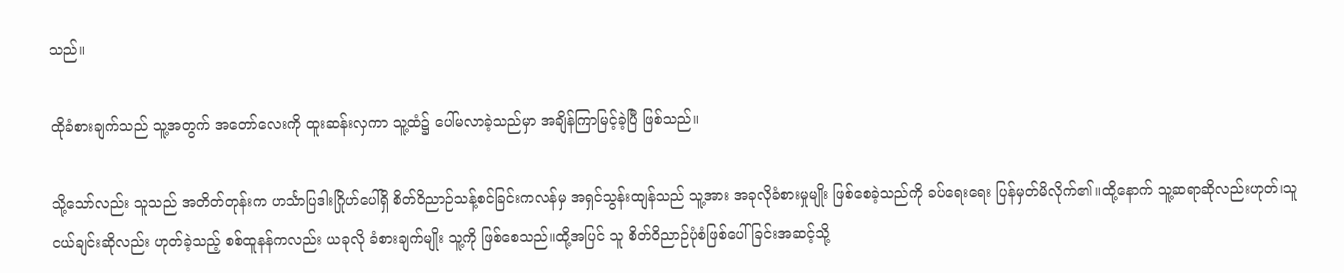သည်။

ထိုခံစားချက်သည် သူ့အတွက် အတော်လေးကို ထူးဆန်းလှကာ သူ့ထံ၌ ပေါ်မလာခဲ့သည်မှာ အချိန်ကြာမြင့်ခဲ့ပြီ ဖြစ်သည်။

သို့သော်လည်း သူသည် အတိတ်တုန်းက ဟင်္သာပြဒါးဂြိုဟ်ပေါ်ရှိ စိတ်ဝိညာဉ်သန့်စင်ခြင်းကလန်မှ အရှင်သွန်းထျန်သည် သူ့အား အခုလိုခံစားမှုမျိုး ဖြစ်စေခဲ့သည်ကို ခပ်ရေးရေး ပြန်မှတ်မိလိုက်၏။ထို့နောက် သူ့ဆရာဆိုလည်းဟုတ်၊သူငယ်ချင်းဆိုလည်း ဟုတ်ခဲ့သည့် စစ်ထူနန်ကလည်း ယခုလို ခံစားချက်မျိုး သူ့ကို ဖြစ်စေသည်။ထို့အပြင် သူ စိတ်ဝိညာဉ်ပုံစံဖြစ်ပေါ်ခြင်းအဆင့်သို့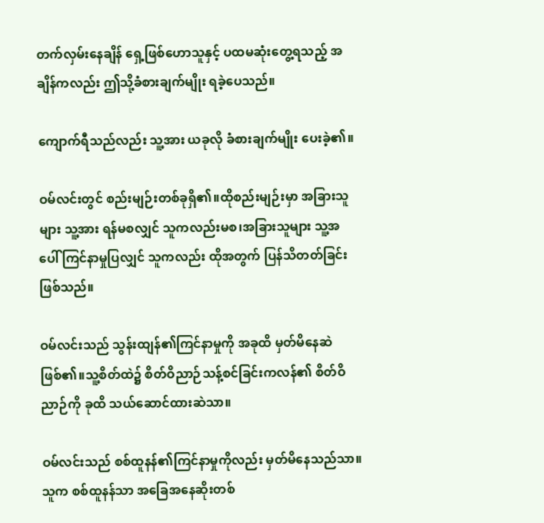တက်လှမ်းနေချိန် ရှေ့ဖြစ်ဟောသူနှင့် ပထမဆုံးတွေ့ရသည့် အချိန်ကလည်း ဤသို့ခံစားချက်မျိုး ရခဲ့ပေသည်။

ကျောက်ရီသည်လည်း သူ့အား ယခုလို ခံစားချက်မျိုး ပေးခဲ့၏။

ဝမ်လင်းတွင် စည်းမျဉ်းတစ်ခုရှိ၏။ထိုစည်းမျဉ်းမှာ အခြားသူများ သူ့အား ရန်မစလျှင် သူကလည်းမစ၊အခြားသူများ သူ့အပေါ် ကြင်နာမှုပြလျှင် သူကလည်း ထိုအတွက် ပြန်သိတတ်ခြင်း ဖြစ်သည်။

ဝမ်လင်းသည် သွန်းထျန်၏ကြင်နာမှုကို အခုထိ မှတ်မိနေဆဲဖြစ်၏။သူ့စိတ်ထဲ၌ စိတ်ဝိညာဉ်သန့်စင်ခြင်းကလန်၏ စိတ်ဝိညာဉ်ကို ခုထိ သယ်ဆောင်ထားဆဲသာ။

ဝမ်လင်းသည် စစ်ထူနန်၏ကြင်နာမှုကိုလည်း မှတ်မိနေသည်သာ။သူက စစ်ထူနန်သာ အခြေအနေဆိုးတစ်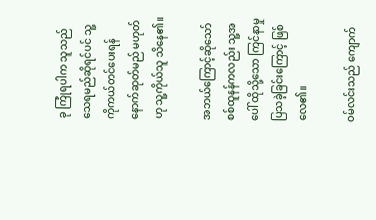ခု ကြုံရပါက သူသည် သေရမည်ဆိုရင်ပင် သူ့ကိုကယ်တင်ပေးရန် နောက်ဆုတ်မည် မဟုတ်ဟု သူ့ကိုယ်သူ သိနေ၏။

အဘယ်ကြောင့်ဆို‌သော် စစ်ထူနန်ကလည်း သူ့အပေါ် ထိုသို့သော ကြင်နာမှု ပြသခဲ့ခြင်းကြောင့် ဖြစ်လေ၏။

ဝမ်လင်းသည် ကျောက်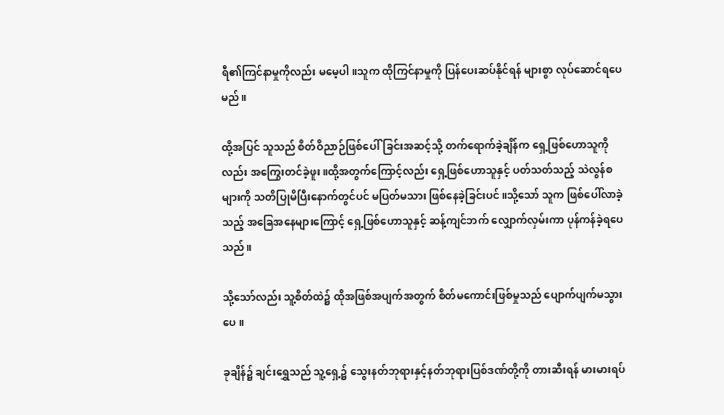ရီ၏ကြင်နာမှုကိုလည်း မမေ့ပါ။သူက ထိုကြင်နာမှုကို ပြန်ပေးဆပ်နိုင်ရန် များစွာ လုပ်ဆောင်ရပေမည်။

ထို့အပြင် သူသည် စိတ်ဝိညာဉ်ဖြစ်ပေါ်ခြင်းအဆင့်သို့ တက်ရောက်ခဲ့ချိန်က ရှေ့ဖြစ်ဟောသူကိုလည်း အကြွေးတင်ခဲ့ဖူး။ထို့အတွက်ကြောင့်လည်း ရှေ့ဖြစ်ဟောသူနှင့် ပတ်သတ်သည့် သဲလွန်စများကို သတိပြုမိပြီးနောက်တွင်ပင် မပြတ်မသား ဖြစ်နေခဲ့ခြင်းပင်။သို့သော် သူက ဖြစ်ပေါ်လာခဲ့သည့် အခြေအနေများကြောင့် ရှေ့ဖြစ်ဟောသူနှင့် ဆန့်ကျင်ဘက် လျှောက်လှမ်းကာ ပုန်ကန်ခဲ့ရပေသည်။

သို့သော်လည်း သူ့စိတ်ထဲ၌ ထိုအဖြစ်အပျက်အတွက် စိတ်မကောင်းဖြစ်မှုသည် ပျောက်ပျက်မသွားပေ။

ခုချိန်၌ ချင်းရွှေသည် သူ့ရှေ့၌ သွေးနတ်ဘုရားနှင့်နတ်ဘုရားပြစ်ဒဏ်တို့ကို တားဆီးရန် မားမားရပ်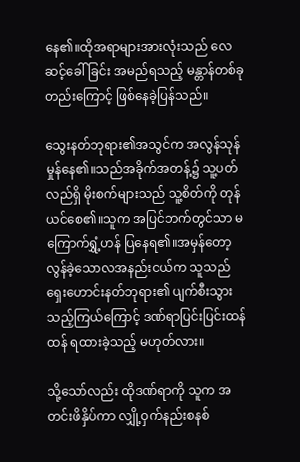နေ၏။ထိုအရာများအားလုံးသည် လေဆင့်ခေါ်ခြင်း အမည်ရသည့် မန္တာန်တစ်ခုတည်းကြောင့် ဖြစ်နေခဲ့ပြန်သည်။

သွေးနတ်ဘုရား၏အသွင်က အလွန်သုန်မှုန်နေ၏။သည်အခိုက်အတန့်၌ သူ့ပတ်လည်ရှိ မိုးစက်များသည် သူ့စိတ်ကို တုန်ယင်စေ၏။သူက အပြင်ဘက်တွင်သာ မကြောက်ရွှံ့ဟန် ပြနေရ၏။အမှန်တော့ လွန်ခဲ့သောလအနည်းငယ်က သူသည် ရှေးဟောင်းနတ်ဘုရား၏ ပျက်စီးသွားသည့်ကြယ်ကြောင့် ဒဏ်ရာပြင်းပြင်းထန်ထန် ရထားခဲ့သည့် မဟုတ်လား။

သို့သော်လည်း ထိုဒဏ်ရာကို သူက အတင်းဖိနှိပ်ကာ လျှို့ဝှက်နည်းစနစ်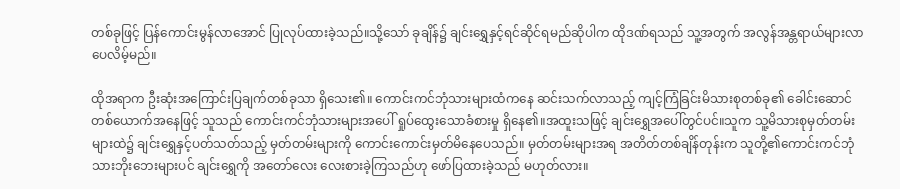တစ်ခုဖြင့် ပြန်ကောင်းမွန်လာအောင် ပြုလုပ်ထားခဲ့သည်။သို့သော် ခုချိန်၌ ချင်းရွှေနှင့်ရင်ဆိုင်ရမည်ဆိုပါက ထိုဒဏ်ရသည် သူ့အတွက် အလွန်အန္တရာယ်များလာပေလိမ့်မည်။

ထိုအရာက ဦးဆုံးအကြောင်းပြချက်တစ်ခုသာ ရှိသေး၏။ ကောင်းကင်ဘုံသားများထံကနေ ဆင်းသက်လာသည့် ကျင့်ကြံခြင်းမိသားစုတစ်ခု၏ ခေါင်းဆောင်တစ်ယောက်အနေဖြင့် သူသည် ကောင်းကင်ဘုံသားများအပေါ် ရှုပ်ထွေးသောခံစားမှု ရှိနေ၏။အထူးသဖြင့် ချင်းရွှေအပေါ်တွင်ပင်။သူက သူ့မိသားစုမှတ်တမ်းများထဲ၌ ချင်းရွှေနှင့်ပတ်သတ်သည့် မှတ်တမ်းများကို ကောင်းကောင်းမှတ်မိနေပေသည်။ မှတ်တမ်းများအရ အတိတ်တစ်ချိန်တုန်းက သူတို့၏ကောင်းကင်ဘုံသားဘိုးဘေးများပင် ချင်းရွှေကို အတော်လေး လေးစားခဲ့ကြသည်ဟု ဖော်ပြထားခဲ့သည် မဟုတ်လား။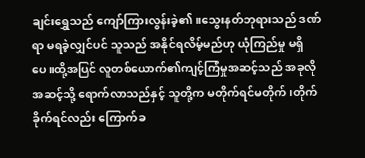ချင်းရွှေသည် ကျော်ကြားလွန်းခဲ့၏။သွေးနတ်ဘုရားသည် ဒဏ်ရာ မရခဲ့လျှင်ပင် သူသည် အနိုင်ရလိမ့်မည်ဟု ယုံကြည်မှု မရှိပေ။ထို့အပြင် လူတစ်ယောက်၏ကျင့်ကြံမှုအဆင့်သည် အခုလို အဆင့်သို့ ရောက်လာသည်နှင့် သူတို့က မတိုက်ရင်မတိုက်၊တိုက်ခိုက်ရင်လည်း ကြောက်ခ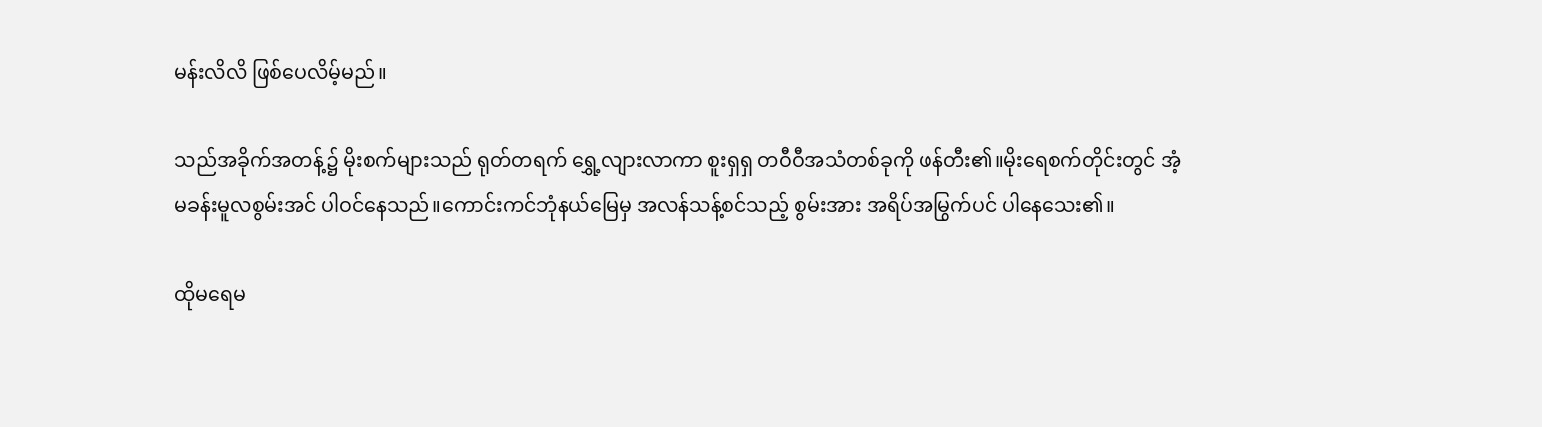မန်းလိလိ ဖြစ်ပေလိမ့်မည်။

သည်အခိုက်အတန့်၌ မိုးစက်များသည် ရုတ်တရက် ရွှေ့လျားလာကာ စူးရှရှ တဝီဝီအသံတစ်ခုကို ဖန်တီး၏။မိုးရေစက်တိုင်းတွင် အံ့မခန်းမူလစွမ်းအင် ပါဝင်နေသည်။ကောင်းကင်ဘုံနယ်မြေမှ အလန်သန့်စင်သည့် စွမ်းအား အရိပ်အမြွက်ပင် ပါနေသေး၏။

ထိုမရေမ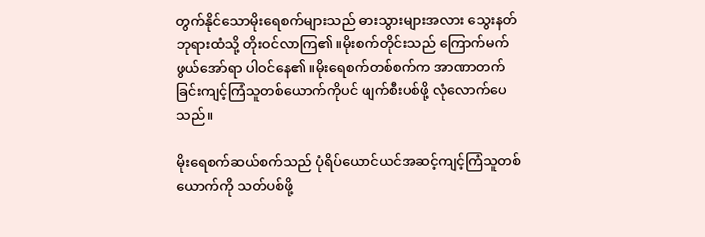တွက်နိုင်သောမိုးရေစက်များသည် ဓားသွားများအလား သွေးနတ်ဘုရားထံသို့ တိုးဝင်လာကြ၏။မိုးစက်တိုင်းသည် ကြောက်မက်ဖွယ်အော်ရာ ပါဝင်နေ၏။မိုးရေစက်တစ်စက်က အာဏာတက်ခြင်းကျင့်ကြံသူတစ်ယောက်ကိုပင် ဖျက်စီးပစ်ဖို့ လုံလောက်ပေသည်။

မိုးရေစက်ဆယ်စက်သည် ပုံရိပ်ယောင်ယင်အဆင့်ကျင့်ကြံသူတစ်ယောက်ကို သတ်ပစ်ဖို့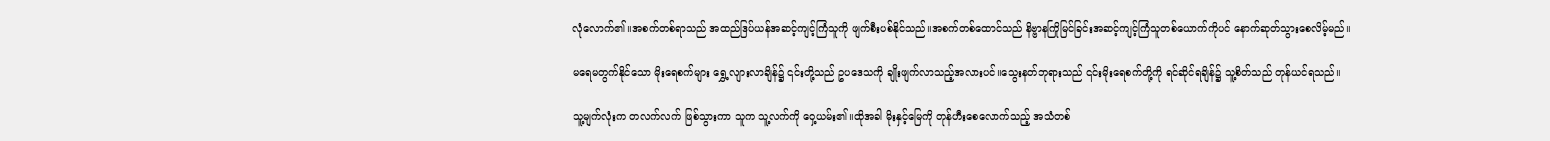လုံလောက်၏။အစက်တစ်ရာသည် အထည်ဒြပ်ယန်အဆင့်ကျင့်ကြံသူကို ဖျက်စီးပစ်နိုင်သည်။အစက်တစ်ထောင်သည် နိဗ္ဗာနကြိုမြင်ခြင်းအဆင့်ကျင့်ကြံသူတစ်ယောက်ကိုပင် နောက်ဆုတ်သွားစေလိမ့်မည်။

မရေမတွက်နိုင်သော မိုးရေစက်များ ရွှေ့လျားလာချိန်၌ ၎င်းတို့သည် ဥပဒေသကို ချိုးဖျက်လာသည့်အလားပင်။သွေးနတ်ဘုရားသည် ၎င်းမိုးရေစက်တို့ကို ရင်ဆိုင်ရချိန်၌ သူ့စိတ်သည် တုန်ယင်ရသည်။

သူ့မျက်လုံးက တလက်လက် ဖြစ်သွားကာ သူက သူ့လက်ကို ဝှေ့ယမ်း၏။ထိုအခါ မိုးနှင့်မြေကို တုန်ဟီးစေလောက်သည့် အသံတစ်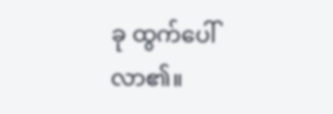ခု ထွက်ပေါ်လာ၏။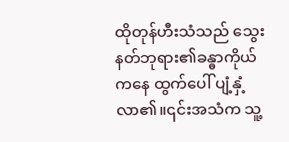ထိုတုန်ဟီးသံသည် သွေးနတ်ဘုရား၏ခန္ဓာကိုယ်ကနေ ထွက်ပေါ် ပျံ့နှံ့လာ၏။၎င်းအသံက သူ့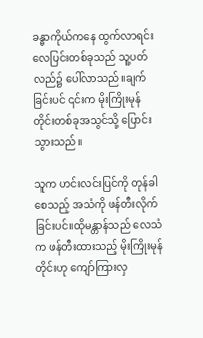ခန္ဓာကိုယ်ကနေ ထွက်လာရင်း လေပြင်းတစ်ခုသည် သူ့ပတ်လည်၌ ပေါ်လာသည်။ချက်ခြင်းပင် ၎င်းက မိုးကြိုးမုန်တိုင်းတစ်ခုအသွင်သို့ ပြောင်းသွားသည်။

သူက ဟင်းလင်းပြင်ကို တုန်ခါစေသည့် အသံကို ဖန်တီးလိုက်ခြင်းပင်။ထိုမန္တာန်သည် လေသံက ဖန်တီးထားသည့် မိုးကြိုးမုန်တိုင်းဟု ကျော်ကြားလှ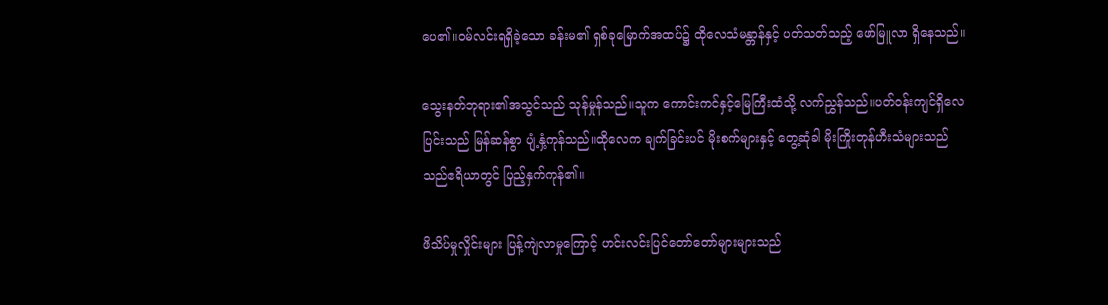ပေ၏။ဝမ်လင်းရရှိခဲ့သော ခန်းမ၏ ရှစ်ခုမြောက်အထပ်၌ ထိုလေသံမန္တာန်နှင့် ပတ်သတ်သည့် ဖော်မြူလာ ရှိနေသည်။

သွေးနတ်ဘုရား၏အသွင်သည် သုန်မှုန်သည်။သူက ကောင်းကင်နှင့်မြေကြီးထံသို့ လက်ညွှန်သည်။ပတ်ဝန်းကျင်ရှိလေပြင်းသည် မြန်ဆန်စွာ ပျံ့နှံ့ကုန်သည်။ထိုလေက ချက်ခြင်းပင် မိုးစက်များနှင့် တွေ့ဆုံခါ မိုးကြိုးတုန်ဟီးသံများသည် သည်ဧရိယာတွင် ပြည့်နှက်ကုန်၏။

ဖိသိပ်မှုလှိုင်းများ ပြန့်ကျဲလာမှုကြောင့် ဟင်းလင်းပြင်တော်တော်များများသည်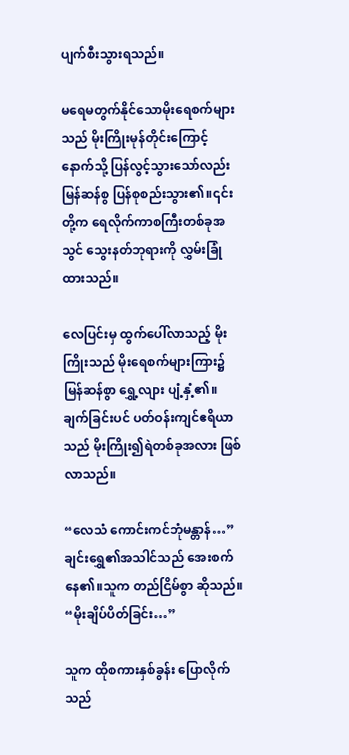ပျက်စီးသွားရသည်။

မရေမတွက်နိုင်သောမိုးရေစက်များသည် မိုးကြိုးမုန်တိုင်းကြောင့် နောက်သို့ ပြန်လွင့်သွားသော်လည်း မြန်ဆန်စွ ပြန်စုစည်းသွား၏။၎င်းတို့က ရေလိုက်ကာစကြီးတစ်ခုအသွင် သွေးနတ်ဘုရားကို လွှမ်းခြုံထားသည်။

လေပြင်းမှ ထွက်ပေါ်လာသည့် မိုးကြိုးသည် မိုးရေစက်များကြား၌ မြန်ဆန်စွာ ရွှေ့လျား ပျံ့နှံ့၏။ချက်ခြင်းပင် ပတ်ဝန်းကျင်ဧရိယာသည် မိုးကြိုး၍ရဲတစ်ခုအလား ဖြစ်လာသည်။

“လေသံ ကောင်းကင်ဘုံမန္တာန်…” ချင်းရွှေ၏အသါင်သည် အေးစက်နေ၏။သူက တည်ငြိမ်စွာ ဆိုသည်။ “မိုးချိပ်ပိတ်ခြင်း…”

သူက ထိုစကားနှစ်ခွန်း ပြောလိုက်သည်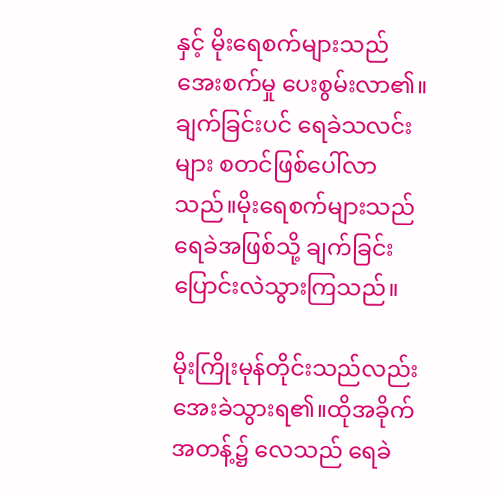နှင့် မိုးရေစက်များသည် အေးစက်မှု ပေးစွမ်းလာ၏။ချက်ခြင်းပင် ရေခဲသလင်းများ စတင်ဖြစ်ပေါ်လာသည်။မိုးရေစက်များသည် ရေခဲအဖြစ်သို့ ချက်ခြင်း ပြောင်းလဲသွားကြသည်။

မိုးကြိုးမုန်တိုင်းသည်လည်း အေးခဲသွားရ၏။ထိုအခိုက်အတန့်၌ လေသည် ရေခဲ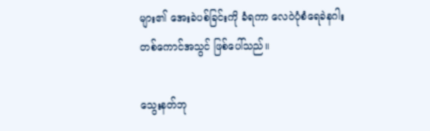များ၏ အေးခဲပစ်ခြင်းကို ခံရကာ လေဝဲပုံစံရေခဲနဂါးတစ်ကောင်အသွင် ဖြစ်ပေါ်သည်။

သွေးနတ်ဘု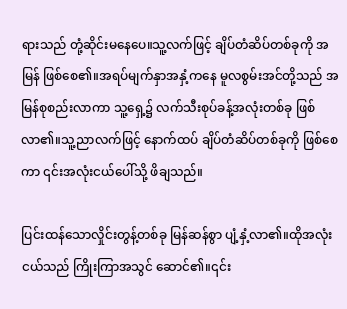ရားသည် တုံ့ဆိုင်းမနေပေ။သူ့လက်ဖြင့် ချိပ်တံဆိပ်တစ်ခုကို အမြန် ဖြစ်စေ၏။အရပ်မျက်နှာအနှံ့ကနေ မူလစွမ်းအင်တို့သည် အမြန်စုစည်းလာကာ သူ့ရှေ့၌ လက်သီးစုပ်ခန့်အလုံးတစ်ခု ဖြစ်လာ၏။သူ့ညာလက်ဖြင့် နောက်ထပ် ချိပ်တံဆိပ်တစ်ခုကို ဖြစ်စေကာ ၎င်းအလုံးငယ်ပေါ်သို့ ဖိချသည်။

ပြင်းထန်သောလှိုင်းတွန့်တစ်ခု မြန်ဆန်စွာ ပျံ့နှံ့လာ၏။ထိုအလုံးငယ်သည် ကြိုးကြာအသွင် ဆောင်၏။၎င်း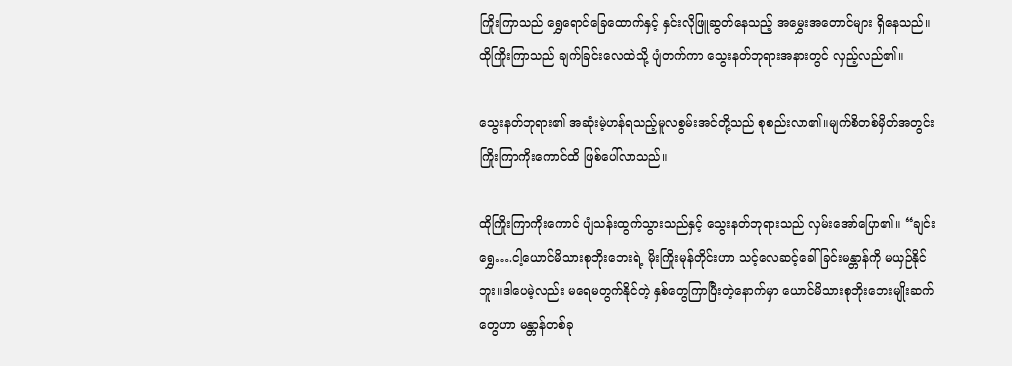ကြိုးကြာသည် ရွှေရောင်ခြေထောက်နှင့် နှင်းလိုဖြူဆွတ်နေသည့် အမွှေးအတောင်များ ရှိနေသည်။ထိုကြိုးကြာသည် ချက်ခြင်းလေထဲသို့ ပျံတက်ကာ သွေးနတ်ဘုရားအနားတွင် လှည့်လည်၏။

သွေးနတ်ဘုရား၏ အဆုံးမဲ့ဟန်ရသည့်မူလစွမ်းအင်တို့သည် စုစည်းလာ၏။မျက်စိတစ်မှိတ်အတွင်း ကြိုးကြာကိုးကောင်ထိ ဖြစ်ပေါ်လာသည်။

ထိုကြိုးကြာကိုးကောင် ပျံသန်းထွက်သွားသည်နှင့် သွေးနတ်ဘုရားသည် လှမ်းအော်ပြော၏။ “ချင်းရွှေ….ငါ့ယောင်မိသားစုဘိုးဘေးရဲ့ မိုးကြိုးမုန်တိုင်းဟာ သင့်လေဆင့်ခေါ်ခြင်းမန္တာန်ကို မယှဉ်နိုင်ဘူး။ဒါပေမဲ့လည်း မရေမတွက်နိုင်တဲ့ နှစ်တွေကြာပြီးတဲ့နောက်မှာ ယောင်မိသားစုဘိုးဘေးမျိုးဆက်တွေဟာ မန္တာန်တစ်ခု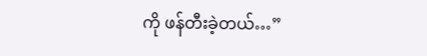ကို ဖန်တီးခဲ့တယ်…”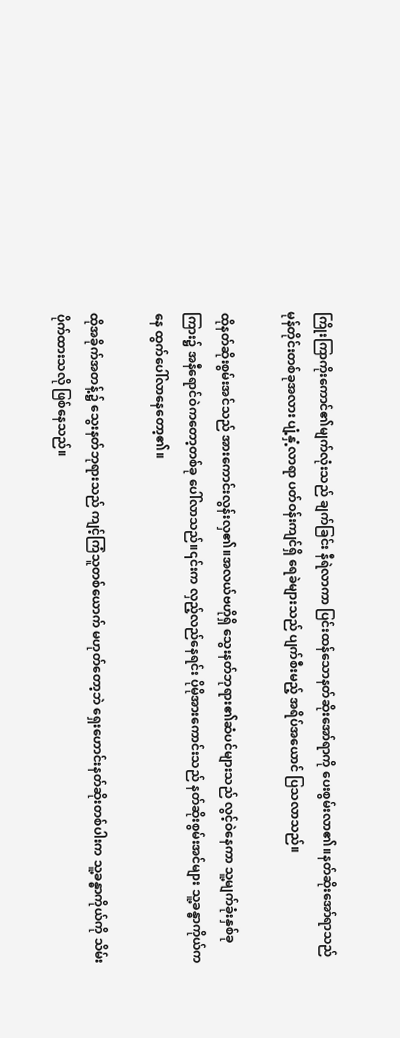ကြိုးကြာကိုးကောင်၏မျက်လုံးသည် ချက်ခြင်း နီရဲလာကာ ပြင်းထန်သောနတ်ဆိုးအော်ရာကို ပေးစွမ်းလာ၏။နတ်ဆိုးအော်ရာသည် မုန်တိုင်းတစ်ခုအလား ပျံ့နှံ့လာရာ ပတ်ဝန်းကျင်ရှိ ရေခဲများသည် ပျက်စီးမည့် အရိပ်အယောင် ပြသလာသည်။

ထိုနတ်ဆိုးစွမ်းအင်သည် အားကောင်းလွန်းလှ၏။အလယ်ဗဟိုရှိ သွေးနတ်ဘုရား၏ဆံပင်များသည် လွင့်ဝဲနေကာ သူ့မျက်ခုံးနှစ်ခုကြား၌ အနီရောင်ဝဲကတော့တစ်ခု ပေါ်လာသည်။၎င်းက လှည့်လည်နေရင်း ပိုမိုအားကောင်းသည် နတ်ဆိုးစွမ်းအင်များ သူ့ခန္ဓာကိုယ်ကနေ ထွက်ပေါ်လာနေတော့၏။

ထိုအခိုက်အတန့်၌ သွေးနတ်ဘုရားသည် ကျင့်ကြံသူတစ်ယောက် မဟုတ်တော့ဘဲ ရှေးဟောင်းနတ်ဆိုးတစ်ပါးက သူ့ခန္ဓာကိုယ်ကို သိမ်းပိုက်ထားသလို ဖြစ်နေသည်။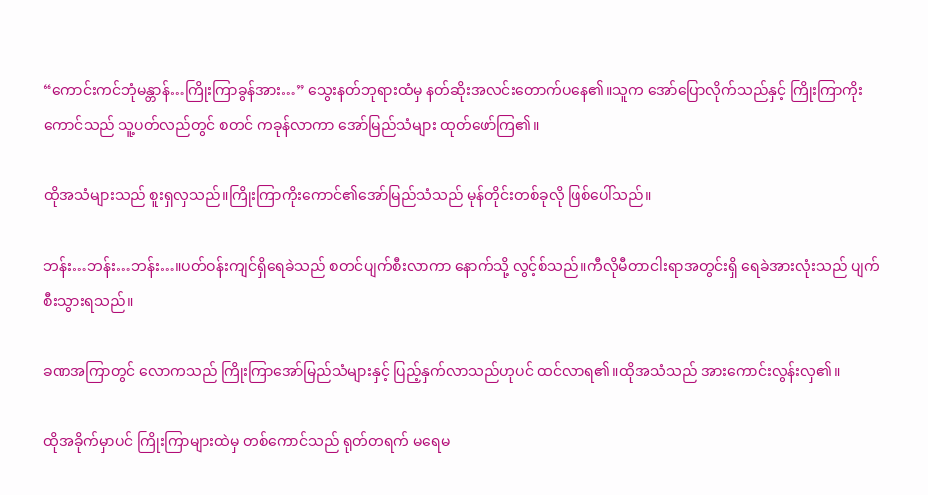“ကောင်းကင်ဘုံမန္တာန်…ကြိုးကြာခွန်အား…” သွေးနတ်ဘုရားထံမှ နတ်ဆိုးအလင်းတောက်ပနေ၏။သူက အော်ပြောလိုက်သည်နှင့် ကြိုးကြာကိုးကောင်သည် သူ့ပတ်လည်တွင် စတင် ကခုန်လာကာ အော်မြည်သံများ ထုတ်ဖော်ကြ၏။

ထိုအသံများသည် စူးရှလှသည်။ကြိုးကြာကိုးကောင်၏အော်မြည်သံသည် မုန်တိုင်းတစ်ခုလို ဖြစ်ပေါ်သည်။

ဘန်း…ဘန်း…ဘန်း…။ပတ်ဝန်းကျင်ရှိရေခဲသည် စတင်ပျက်စီးလာကာ နောက်သို့ လွင့်စ်သည်။ကီလိုမီတာငါးရာအတွင်းရှိ ရေခဲအားလုံးသည် ပျက်စီးသွားရသည်။

ခဏအကြာတွင် လောကသည် ကြိုးကြာအော်မြည်သံများနှင့် ပြည့်နှက်လာသည်ဟုပင် ထင်လာရ၏။ထိုအသံသည် အားကောင်းလွန်းလှ၏။

ထိုအခိုက်မှာပင် ကြိုးကြာများထဲမှ တစ်ကောင်သည် ရုတ်တရက် မရေမ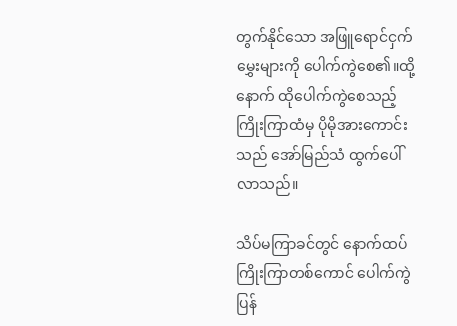တွက်နိုင်သော အဖြူရောင်ငှက်မွှေးများကို ပေါက်ကွဲစေ၏။ထို့နောက် ထိုပေါက်ကွဲစေသည့် ကြိုးကြာထံမှ ပိုမိုအားကောင်းသည် အော်မြည်သံ ထွက်ပေါ်လာသည်။

သိပ်မကြာခင်တွင် နောက်ထပ်ကြိုးကြာတစ်ကောင် ပေါက်ကွဲပြန်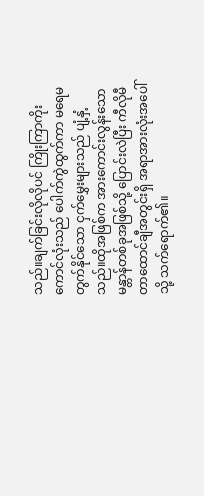သည်။ချက်ခြင်းလိုလိုပင် ကြိုးကြာကိုးကောင်လုံးသည် ပေါက်ကွဲထွက်ကာ မရေမတွက်နိုင်သော ငှက်မွှေးများသည် ပျံ့နှံ့သည်။ထိုအဖြစ်က အားကောင်းလွန်းသော မန္တာန်တစ်ခုအဖြစ်သို့ ပြောင်းလဲပြီး ကီလိုမီတာထောင်ချီအတွင်းရှိ အရာအားလုံးအပေါ်သို့ သက်ရောက်၏။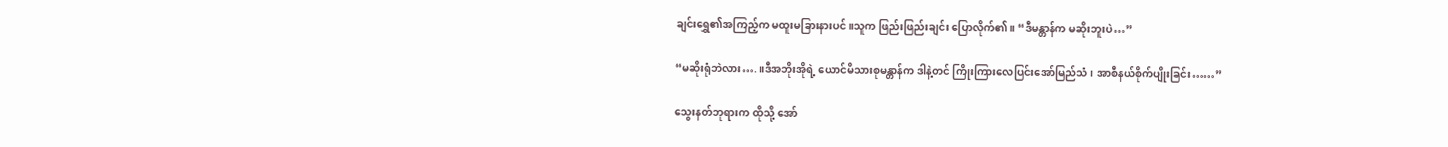ချင်းရွှေ၏အကြည့်က မထူးမခြားနားပင်။သူက ဖြည်းဖြည်းချင်း ပြောလိုက်၏။ “ဒီမန္တာန်က မဆိုးဘူးပဲ…”

“မဆိုးရုံဘဲလား….။ဒီအဘိုးအိုရဲ့ ယောင်မိသားစုမန္တာန်က ဒါနဲ့တင် ကြိုးကြားလေပြင်းအော်မြည်သံ၊ အာစီနယ်စိုက်ပျိုးခြင်း……”

သွေးနတ်ဘုရားက ထိုသို့ အော်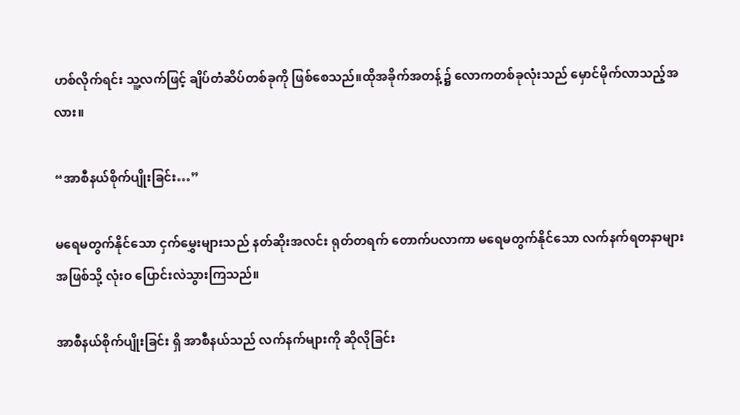ဟစ်လိုက်ရင်း သူ့လက်ဖြင့် ချိပ်တံဆိပ်တစ်ခုကို ဖြစ်စေသည်။ထိုအခိုက်အတန့်၌ လောကတစ်ခုလုံးသည် မှောင်မိုက်လာသည့်အလား။

“အာစီနယ်စိုက်ပျိုးခြင်း…”

မရေမတွက်နိုင်သော ငှက်မွှေးများသည် နတ်ဆိုးအလင်း ရုတ်တရက် တောက်ပလာကာ မရေမတွက်နိုင်သော လက်နက်ရတနာများအဖြစ်သို့ လုံးဝ ပြောင်းလဲသွားကြသည်။

အာစီနယ်စိုက်ပျိုးခြင်း ရှိ အာစီနယ်သည် လက်နက်များကို ဆိုလိုခြင်း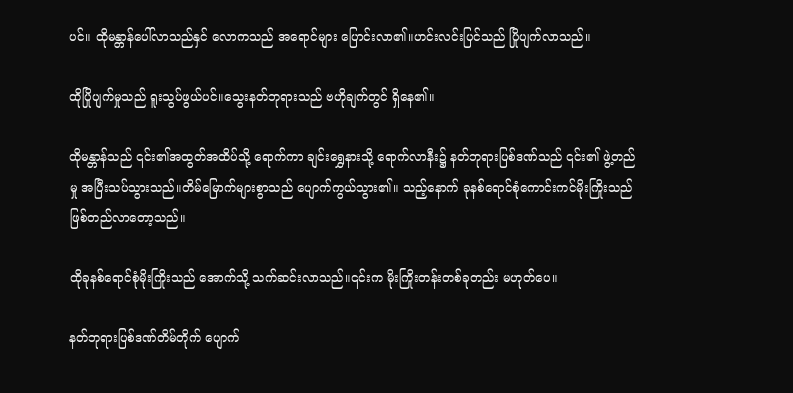ပင်။ ထိုမန္တာန်ပေါ်လာသည်နှင် လောကသည် အရောင်များ ပြောင်းလာ၏။ဟင်းလင်းပြင်သည် ပြိုပျက်လာသည်။

ထိုပြိုပျက်မှုသည် ရူးသွပ်ဖွယ်ပင်။သွေးနတ်ဘုရားသည် ဗဟိုချက်တွင် ရှိနေ၏။

ထိုမန္တာန်သည် ၎င်း၏အထွတ်အထိပ်သို့ ရောက်ကာ ချင်းရွှေနားသို့ ရောက်လာနီး၌ နတ်ဘုရားပြစ်ဒဏ်သည် ၎င်း၏ ဖွဲ့တည်မှု အပြီးသပ်သွားသည်။တိမ်မြောက်များစွာသည် ပျောက်ကွယ်သွား၏။ သည့်နောက် ခုနစ်ရောင်စုံကောင်းကင်မိုးကြိုးသည် ဖြစ်တည်လာတော့သည်။

ထိုခုနစ်ရောင်စုံမိုးကြိုးသည် အောက်သို့ သက်ဆင်းလာသည်။၎င်းက မိုးကြိုးတန်းတစ်ခုတည်း မဟုတ်ပေ။

နတ်ဘုရားပြစ်ဒဏ်တိမ်တိုက် ပျောက်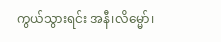ကွယ်သွားရင်း အနီ၊လိမ္မော်၊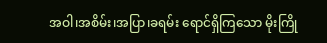အဝါ၊အစိမ်း၊အပြာ၊ခရမ်း ရောင်ရှိကြသော မိုးကြို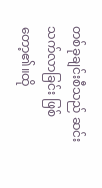တစ်ခုချင်းစီသည် ဆင်းသက်လာခြင်း ဖြစ်တော့၏။ထို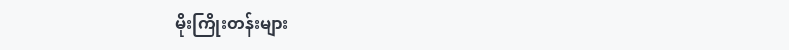မိုးကြိုးတန်းများ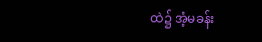ထဲ၌ အံ့မခန်း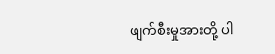ဖျက်စီးမှုအားတို့ ပါ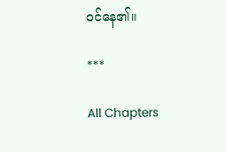ဝင်နေ၏။

***

All Chapters